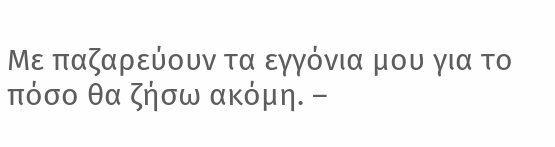Με παζαρεύουν τα εγγόνια μου για το πόσο θα ζήσω ακόμη. –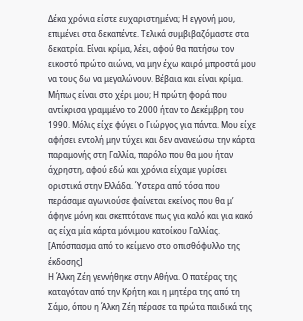Δέκα χρόνια είστε ευχαριστημένα; Η εγγονή μου, επιμένει στα δεκαπέντε. Τελικά συμβιβαζόμαστε στα δεκατρία. Είναι κρίμα, λέει, αφού θα πατήσω τον εικοστό πρώτο αιώνα, να μην έχω καιρό μπροστά μου να τους δω να μεγαλώνουν. Βέβαια και είναι κρίμα. Μήπως είναι στο χέρι μου; Η πρώτη φορά που αντίκρισα γραμμένο το 2000 ήταν το Δεκέμβρη του 1990. Μόλις είχε φύγει ο Γιώργος για πάντα. Μου είχε αφήσει εντολή μην τύχει και δεν ανανεώσω την κάρτα παραμονής στη Γαλλία, παρόλο που θα μου ήταν άχρηστη, αφού εδώ και χρόνια είχαμε γυρίσει οριστικά στην Ελλάδα. Ύστερα από τόσα που περάσαμε αγωνιούσε φαίνεται εκείνος που θα μ’ άφηνε μόνη και σκεπτότανε πως για καλό και για κακό ας είχα μία κάρτα μόνιμου κατοίκου Γαλλίας.
[Απόσπασμα από το κείμενο στο οπισθόφυλλο της έκδοσης]
Η Άλκη Ζέη γεννήθηκε στην Αθήνα. Ο πατέρας της καταγόταν από την Κρήτη και η μητέρα της από τη Σάμο, όπου η Άλκη Ζέη πέρασε τα πρώτα παιδικά της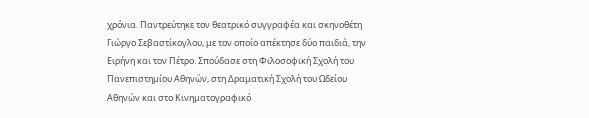χρόνια. Παντρεύτηκε τον θεατρικό συγγραφέα και σκηνοθέτη Γιώργο Σεβαστίκογλου, με τον οποίο απέκτησε δύο παιδιά, την Ειρήνη και τον Πέτρο. Σπούδασε στη Φιλοσοφική Σχολή του Πανεπιστημίου Αθηνών, στη Δραματική Σχολή του Ωδείου Αθηνών και στο Κινηματογραφικό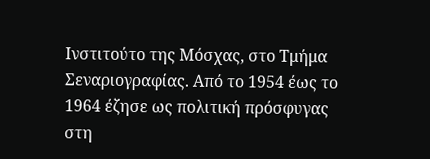Ινστιτούτο της Μόσχας, στο Τμήμα Σεναριογραφίας. Από το 1954 έως το 1964 έζησε ως πολιτική πρόσφυγας στη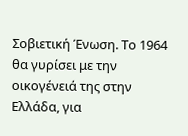Σοβιετική Ένωση. Το 1964 θα γυρίσει με την οικογένειά της στην Ελλάδα, για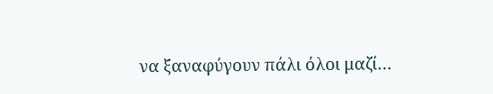να ξαναφύγουν πάλι όλοι μαζί…